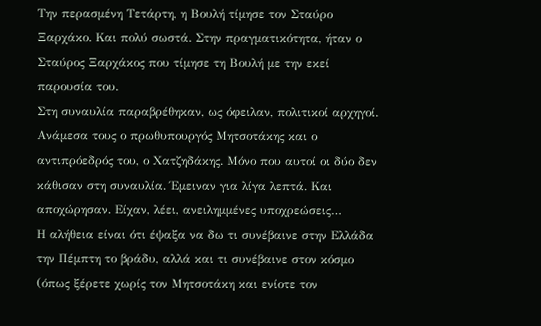Την περασμένη Τετάρτη, η Βουλή τίμησε τον Σταύρο Ξαρχάκο. Και πολύ σωστά. Στην πραγματικότητα, ήταν ο Σταύρος Ξαρχάκος που τίμησε τη Βουλή με την εκεί παρουσία του.
Στη συναυλία παραβρέθηκαν, ως όφειλαν, πολιτικοί αρχηγοί. Ανάμεσα τους ο πρωθυπουργός Μητσοτάκης και ο αντιπρόεδρός του, ο Χατζηδάκης. Μόνο που αυτοί οι δύο δεν κάθισαν στη συναυλία. Έμειναν για λίγα λεπτά. Και αποχώρησαν. Είχαν, λέει, ανειλημμένες υποχρεώσεις…
Η αλήθεια είναι ότι έψαξα να δω τι συνέβαινε στην Ελλάδα την Πέμπτη το βράδυ, αλλά και τι συνέβαινε στον κόσμο (όπως ξέρετε χωρίς τον Μητσοτάκη και ενίοτε τον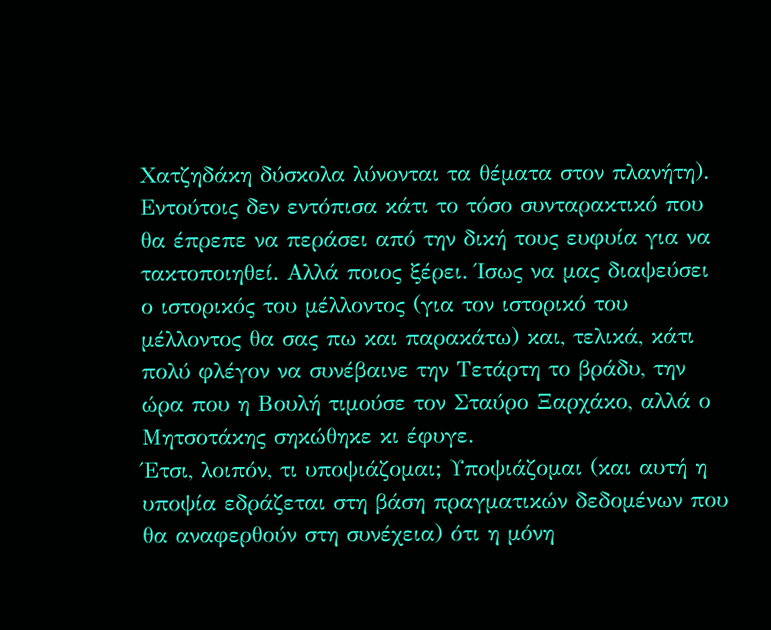Χατζηδάκη δύσκολα λύνονται τα θέματα στον πλανήτη). Εντούτοις δεν εντόπισα κάτι το τόσο συνταρακτικό που θα έπρεπε να περάσει από την δική τους ευφυία για να τακτοποιηθεί. Αλλά ποιος ξέρει. Ίσως να μας διαψεύσει ο ιστορικός του μέλλοντος (για τον ιστορικό του μέλλοντος θα σας πω και παρακάτω) και, τελικά, κάτι πολύ φλέγον να συνέβαινε την Τετάρτη το βράδυ, την ώρα που η Βουλή τιμούσε τον Σταύρο Ξαρχάκο, αλλά ο Μητσοτάκης σηκώθηκε κι έφυγε.
Έτσι, λοιπόν, τι υποψιάζομαι; Υποψιάζομαι (και αυτή η υποψία εδράζεται στη βάση πραγματικών δεδομένων που θα αναφερθούν στη συνέχεια) ότι η μόνη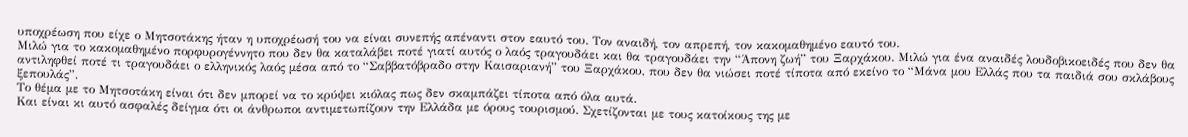υποχρέωση που είχε ο Μητσοτάκης ήταν η υποχρέωσή του να είναι συνεπής απέναντι στον εαυτό του. Τον αναιδή, τον απρεπή, τον κακομαθημένο εαυτό του.
Μιλώ για το κακομαθημένο πορφυρογέννητο που δεν θα καταλάβει ποτέ γιατί αυτός ο λαός τραγουδάει και θα τραγουδάει την “Άπονη ζωή” του Ξαρχάκου. Μιλώ για ένα αναιδές λουδοβικοειδές που δεν θα αντιληφθεί ποτέ τι τραγουδάει ο ελληνικός λαός μέσα από το “Σαββατόβραδο στην Καισαριανή” του Ξαρχάκου, που δεν θα νιώσει ποτέ τίποτα από εκείνο το “Μάνα μου Ελλάς που τα παιδιά σου σκλάβους ξεπουλάς”.
Το θέμα με το Μητσοτάκη είναι ότι δεν μπορεί να το κρύψει κιόλας πως δεν σκαμπάζει τίποτα από όλα αυτά.
Και είναι κι αυτό ασφαλές δείγμα ότι οι άνθρωποι αντιμετωπίζουν την Ελλάδα με όρους τουρισμού. Σχετίζονται με τους κατοίκους της με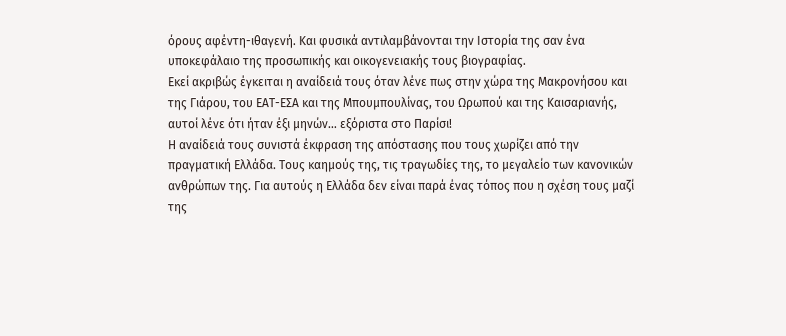όρους αφέντη-ιθαγενή. Και φυσικά αντιλαμβάνονται την Ιστορία της σαν ένα υποκεφάλαιο της προσωπικής και οικογενειακής τους βιογραφίας.
Εκεί ακριβώς έγκειται η αναίδειά τους όταν λένε πως στην χώρα της Μακρονήσου και της Γιάρου, του ΕΑΤ-ΕΣΑ και της Μπουμπουλίνας, του Ωρωπού και της Καισαριανής, αυτοί λένε ότι ήταν έξι μηνών… εξόριστα στο Παρίσι!
Η αναίδειά τους συνιστά έκφραση της απόστασης που τους χωρίζει από την πραγματική Ελλάδα. Τους καημούς της, τις τραγωδίες της, το μεγαλείο των κανονικών ανθρώπων της. Για αυτούς η Ελλάδα δεν είναι παρά ένας τόπος που η σχέση τους μαζί της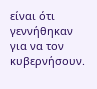είναι ότι γεννήθηκαν για να τον κυβερνήσουν.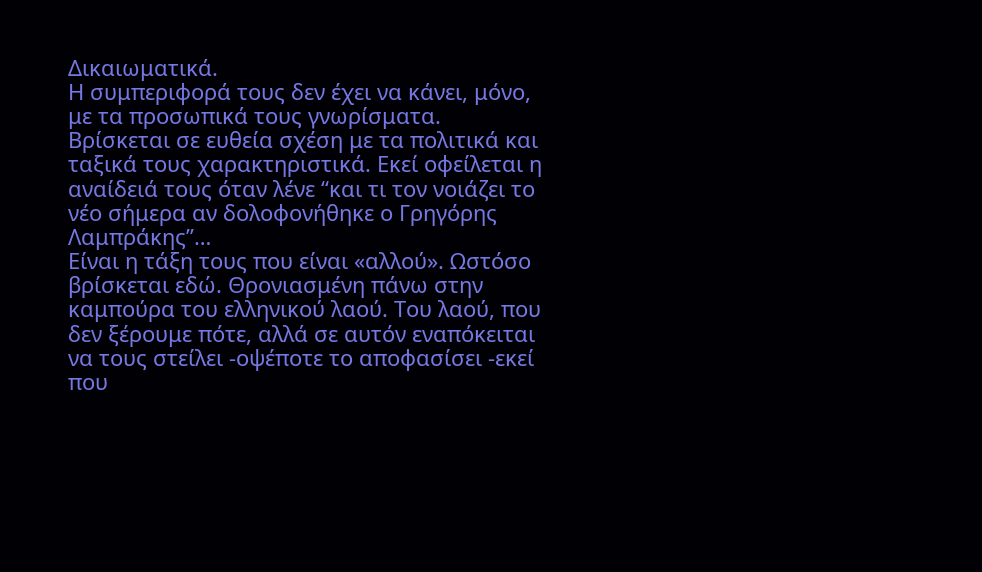Δικαιωματικά.
Η συμπεριφορά τους δεν έχει να κάνει, μόνο, με τα προσωπικά τους γνωρίσματα. Βρίσκεται σε ευθεία σχέση με τα πολιτικά και ταξικά τους χαρακτηριστικά. Εκεί οφείλεται η αναίδειά τους όταν λένε “και τι τον νοιάζει το νέο σήμερα αν δολοφονήθηκε ο Γρηγόρης Λαμπράκης”…
Είναι η τάξη τους που είναι «αλλού». Ωστόσο βρίσκεται εδώ. Θρονιασμένη πάνω στην καμπούρα του ελληνικού λαού. Του λαού, που δεν ξέρουμε πότε, αλλά σε αυτόν εναπόκειται να τους στείλει -οψέποτε το αποφασίσει -εκεί που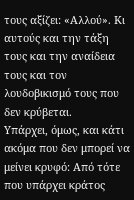τους αξίζει: «Αλλού». Κι αυτούς και την τάξη τους και την αναίδεια τους και τον λουδοβικισμό τους που δεν κρύβεται.
Υπάρχει, όμως, και κάτι ακόμα που δεν μπορεί να μείνει κρυφό: Από τότε που υπάρχει κράτος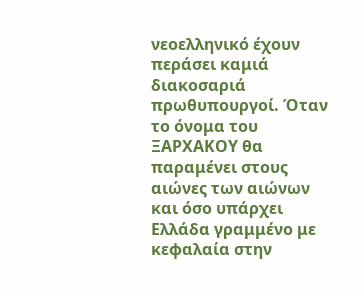νεοελληνικό έχουν περάσει καμιά διακοσαριά πρωθυπουργοί. Όταν το όνομα του ΞΑΡΧΑΚΟΥ θα παραμένει στους αιώνες των αιώνων και όσο υπάρχει Ελλάδα γραμμένο με κεφαλαία στην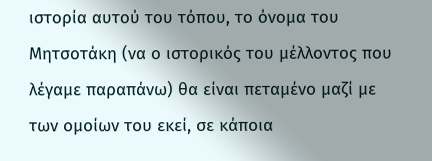ιστορία αυτού του τόπου, το όνομα του Μητσοτάκη (να ο ιστορικός του μέλλοντος που λέγαμε παραπάνω) θα είναι πεταμένο μαζί με των ομοίων του εκεί, σε κάποια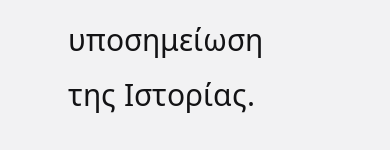υποσημείωση της Ιστορίας.